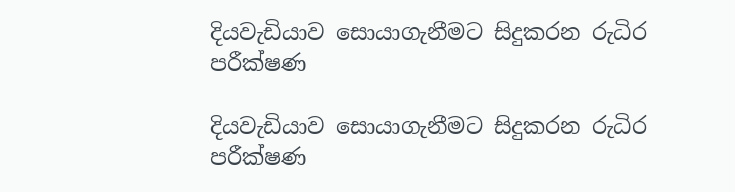දියවැඩියාව සොයාගැනීමට සිදුකරන රුධිර පරීක්ෂණ

දියවැඩියාව සොයාගැනීමට සිදුකරන රුධිර පරීක්ෂණ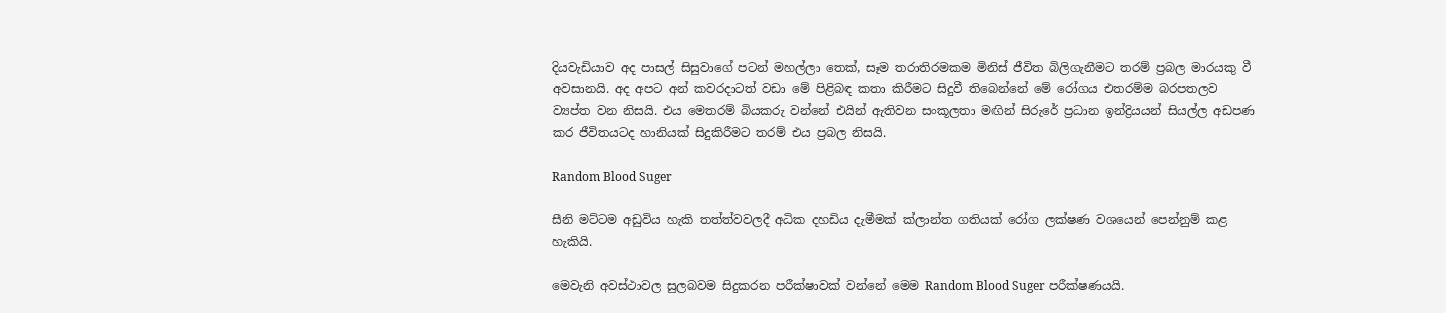දියවැඩියාව අද පාසල් සිසුවාගේ පටන් මහල්ලා තෙක්, සෑම තරාතිරමකම මිනිස් ජීවිත බිලිගැනීමට තරම් ප්‍රබල මාරයකු වී අවසානයි. අද අපට අන් කවරදාටත් වඩා මේ පිළිබඳ කතා කිරීමට සිදුවී තිබෙන්නේ මේ රෝගය එතරම්ම බරපතලව ව්‍යප්ත වන නිසයි. එය මෙතරම් බියකරු වන්නේ එයින් ඇතිවන සංකූලතා මඟින් සිරුරේ ප්‍රධාන ඉන්ද්‍රියයන් සියල්ල අඩපණ කර ජීවිතයටද හානියක් සිදුකිරීමට තරම් එය ප්‍රබල නිසයි.

Random Blood Suger

සීනි මට්ටම අඩුවිය හැකි තත්ත්වවලදී අධික දහඩිය දැමීමක් ක්ලාන්ත ගතියක් රෝග ලක්ෂණ වශයෙන් පෙන්නුම් කළ හැකියි.

මෙවැනි අවස්ථාවල සුලබවම සිදුකරන පරීක්ෂාවක් වන්නේ මෙම Random Blood Suger පරීක්ෂණයයි.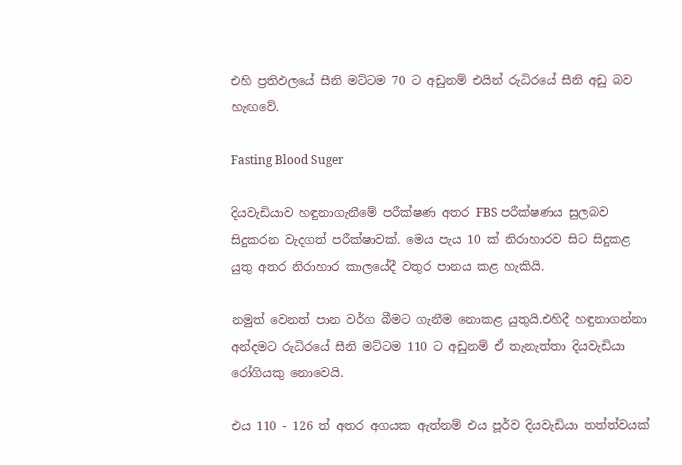එහි ප්‍රතිඵලයේ සීනි මට්ටම 70 ට අඩුනම් එයින් රුධිරයේ සීනි අඩු බව හැඟවේ.

Fasting Blood Suger

දියවැඩියාව හඳුනාගැනීමේ පරීක්ෂණ අතර FBS පරීක්ෂණය සුලබව සිදුකරන වැදගත් පරීක්ෂාවක්. මෙය පැය 10 ක් නිරාහාරව සිට සිදුකළ යුතු අතර නිරාහාර කාලයේදී වතුර පානය කළ හැකියි.

නමුත් වෙනත් පාන වර්ග බීමට ගැනීම නොකළ යුතුයි.එහිදී හඳුනාගන්නා අන්දමට රුධිරයේ සීනි මට්ටම 110 ට අඩුනම් ඒ තැනැත්තා දියවැඩියා රෝගියකු නොවෙයි.

එය 110 - 126 ත් අතර අගයක ඇත්නම් එය පූර්ව දියවැඩියා තත්ත්වයක්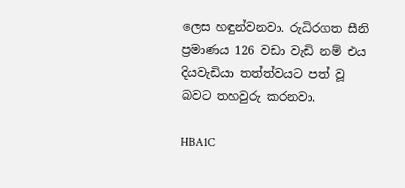ලෙස හඳුන්වනවා. රුධිරගත සීනි ප්‍රමාණය 126 වඩා වැඩි නම් එය දියවැඩියා තත්ත්වයට පත් වූ බවට තහවුරු කරනවා.

HBA1C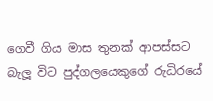ගෙවී ගිය මාස තුනක් ආපස්සට බැලූ විට පුද්ගලයෙකුගේ රුධිරයේ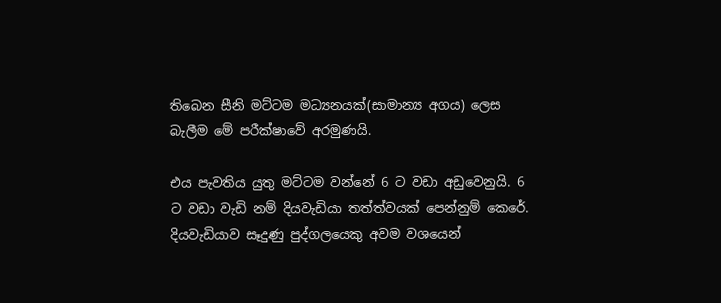තිබෙන සීනි මට්ටම මධ්‍යනයක්(සාමාන්‍ය අගය) ලෙස බැලීම මේ පරීක්ෂාවේ අරමුණයි.

එය පැවතිය යුතු මට්ටම වන්නේ 6 ට වඩා අඩුවෙනුයි. 6 ට වඩා වැඩි නම් දියවැඩියා තත්ත්වයක් පෙන්නුම් කෙරේ. දියවැඩියාව සෑදුණු පුද්ගලයෙකු අවම වශයෙන්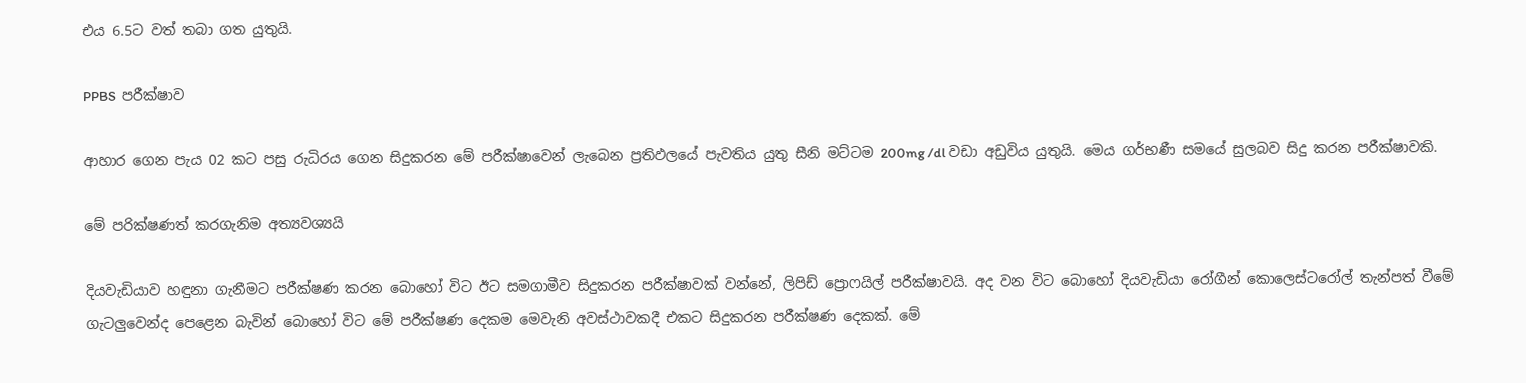එය 6.5ට වත් තබා ගත යුතුයි.

PPBS  පරීක්ෂාව

ආහාර ගෙන පැය 02 කට පසු රුධිරය ගෙන සිදුකරන මේ පරීක්ෂාවෙන් ලැබෙන ප්‍රතිඵලයේ පැවතිය යුතු සීනි මට්ටම 200mg /dl වඩා අඩුවිය යුතුයි. මෙය ගර්භණී සමයේ සුලබව සිදු කරන පරීක්ෂාවකි.

මේ පරික්ෂණත් කරගැනිම අත්‍යවශ්‍යයි

දියවැඩියාව හඳුනා ගැනීමට පරීක්ෂණ කරන බොහෝ විට ඊට සමගාමීව සිදුකරන පරීක්ෂාවක් වන්නේ, ලිපිඩ් ප්‍රොෆයිල් පරීක්ෂාවයි. අද වන විට බොහෝ දියවැඩියා රෝගීන් කොලෙස්ටරෝල් තැන්පත් වීමේ ගැටලුවෙන්ද පෙළෙන බැවින් බොහෝ විට මේ පරීක්ෂණ දෙකම මෙවැනි අවස්ථාවකදී එකට සිදුකරන පරීක්ෂණ දෙකක්. මේ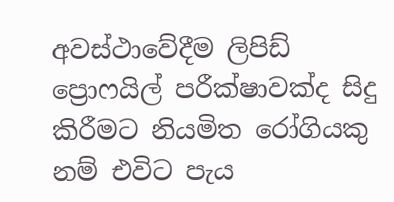අවස්ථාවේදීම ලිපිඩ් ප්‍රොෆයිල් පරීක්ෂාවක්ද සිදු කිරීමට නියමිත රෝගියකු නම් එවිට පැය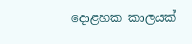දොළහක කාලයක්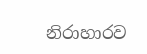නිරාහාරව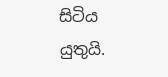සිටිය යුතුයි.